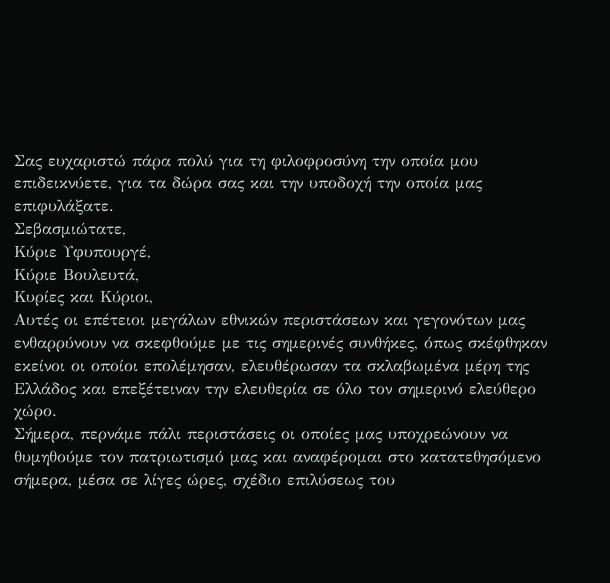Σας ευχαριστώ πάρα πολύ για τη φιλοφροσύνη την οποία μου επιδεικνύετε, για τα δώρα σας και την υποδοχή την οποία μας επιφυλάξατε.
Σεβασμιώτατε,
Κύριε Υφυπουργέ,
Κύριε Βουλευτά,
Κυρίες και Κύριοι,
Αυτές οι επέτειοι μεγάλων εθνικών περιστάσεων και γεγονότων μας ενθαρρύνουν να σκεφθούμε με τις σημερινές συνθήκες, όπως σκέφθηκαν εκείνοι οι οποίοι επολέμησαν, ελευθέρωσαν τα σκλαβωμένα μέρη της Ελλάδος και επεξέτειναν την ελευθερία σε όλο τον σημερινό ελεύθερο χώρο.
Σήμερα, περνάμε πάλι περιστάσεις οι οποίες μας υποχρεώνουν να θυμηθούμε τον πατριωτισμό μας και αναφέρομαι στο κατατεθησόμενο σήμερα, μέσα σε λίγες ώρες, σχέδιο επιλύσεως του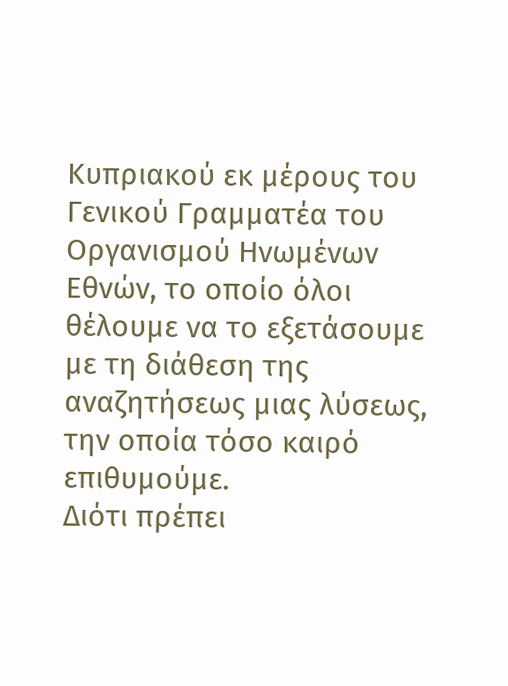Κυπριακού εκ μέρους του Γενικού Γραμματέα του Οργανισμού Ηνωμένων Εθνών, το οποίο όλοι θέλουμε να το εξετάσουμε με τη διάθεση της αναζητήσεως μιας λύσεως, την οποία τόσο καιρό επιθυμούμε.
Διότι πρέπει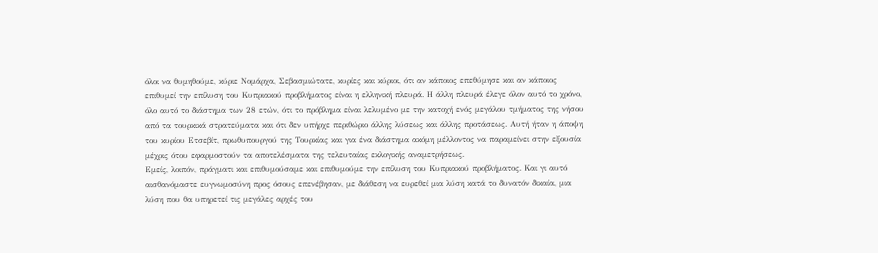όλοι να θυμηθούμε, κύριε Νομάρχα, Σεβασμιώτατε, κυρίες και κύριοι, ότι αν κάποιος επεθύμησε και αν κάποιος επιθυμεί την επίλυση του Κυπριακού προβλήματος είναι η ελληνική πλευρά. Η άλλη πλευρά έλεγε όλον αυτό το χρόνο, όλο αυτό το διάστημα των 28 ετών, ότι το πρόβλημα είναι λελυμένο με την κατοχή ενός μεγάλου τμήματος της νήσου από τα τουρκικά στρατεύματα και ότι δεν υπήρχε περιθώριο άλλης λύσεως και άλλης προτάσεως. Αυτή ήταν η άποψη του κυρίου Ετσεβίτ, πρωθυπουργού της Τουρκίας και για ένα διάστημα ακόμη μέλλοντος να παραμείνει στην εξουσία μέχρις ότου εφαρμοστούν τα αποτελέσματα της τελευταίας εκλογικής αναμετρήσεως.
Εμείς, λοιπόν, πράγματι και επιθυμούσαμε και επιθυμούμε την επίλυση του Κυπριακού προβλήματος. Και γι αυτό αισθανόμαστε ευγνωμοσύνη προς όσους επενέβησαν, με διάθεση να ευρεθεί μια λύση κατά το δυνατόν δικαία, μια λύση που θα υπηρετεί τις μεγάλες αρχές του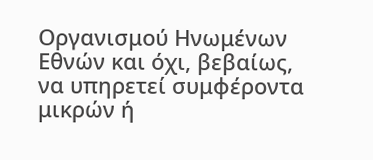Οργανισμού Ηνωμένων Εθνών και όχι, βεβαίως, να υπηρετεί συμφέροντα μικρών ή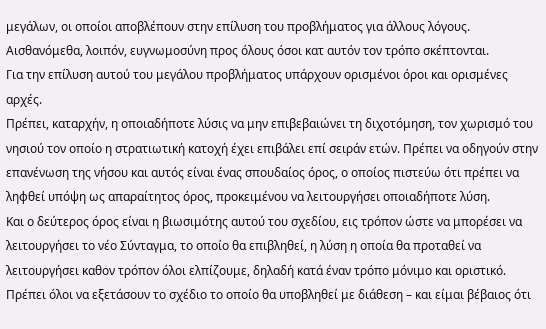μεγάλων, οι οποίοι αποβλέπουν στην επίλυση του προβλήματος για άλλους λόγους. Αισθανόμεθα, λοιπόν, ευγνωμοσύνη προς όλους όσοι κατ αυτόν τον τρόπο σκέπτονται.
Για την επίλυση αυτού του μεγάλου προβλήματος υπάρχουν ορισμένοι όροι και ορισμένες αρχές.
Πρέπει, καταρχήν, η οποιαδήποτε λύσις να μην επιβεβαιώνει τη διχοτόμηση, τον χωρισμό του νησιού τον οποίο η στρατιωτική κατοχή έχει επιβάλει επί σειράν ετών. Πρέπει να οδηγούν στην επανένωση της νήσου και αυτός είναι ένας σπουδαίος όρος, ο οποίος πιστεύω ότι πρέπει να ληφθεί υπόψη ως απαραίτητος όρος, προκειμένου να λειτουργήσει οποιαδήποτε λύση.
Και ο δεύτερος όρος είναι η βιωσιμότης αυτού του σχεδίου, εις τρόπον ώστε να μπορέσει να λειτουργήσει το νέο Σύνταγμα, το οποίο θα επιβληθεί, η λύση η οποία θα προταθεί να λειτουργήσει καθον τρόπον όλοι ελπίζουμε, δηλαδή κατά έναν τρόπο μόνιμο και οριστικό.
Πρέπει όλοι να εξετάσουν το σχέδιο το οποίο θα υποβληθεί με διάθεση – και είμαι βέβαιος ότι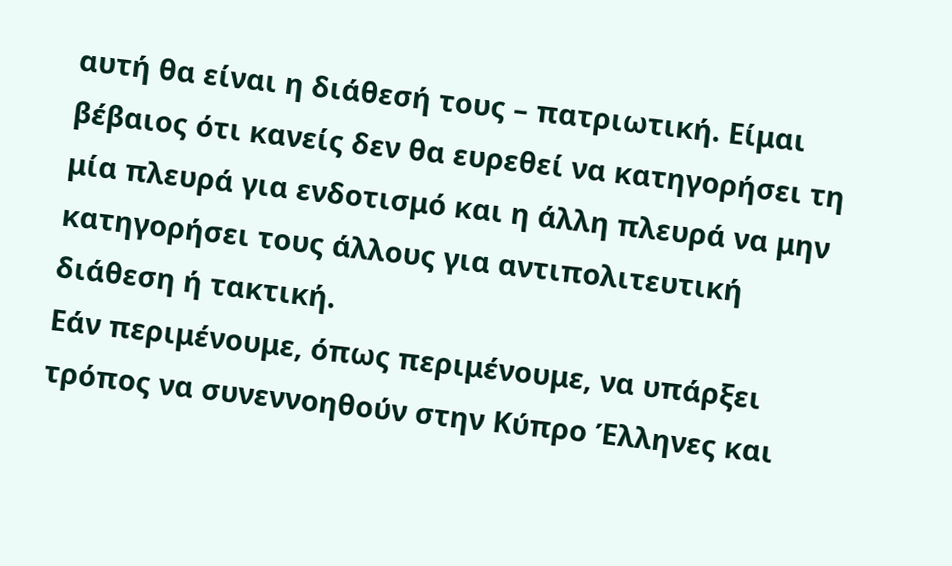αυτή θα είναι η διάθεσή τους – πατριωτική. Είμαι βέβαιος ότι κανείς δεν θα ευρεθεί να κατηγορήσει τη μία πλευρά για ενδοτισμό και η άλλη πλευρά να μην κατηγορήσει τους άλλους για αντιπολιτευτική διάθεση ή τακτική.
Εάν περιμένουμε, όπως περιμένουμε, να υπάρξει τρόπος να συνεννοηθούν στην Κύπρο Έλληνες και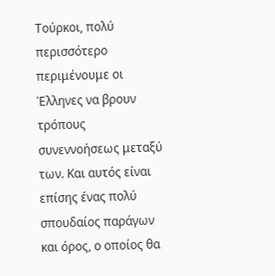Τούρκοι, πολύ περισσότερο περιμένουμε οι Έλληνες να βρουν τρόπους συνεννοήσεως μεταξύ των. Και αυτός είναι επίσης ένας πολύ σπουδαίος παράγων και όρος, ο οποίος θα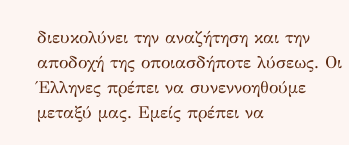διευκολύνει την αναζήτηση και την αποδοχή της οποιασδήποτε λύσεως. Οι Έλληνες πρέπει να συνεννοηθούμε μεταξύ μας. Εμείς πρέπει να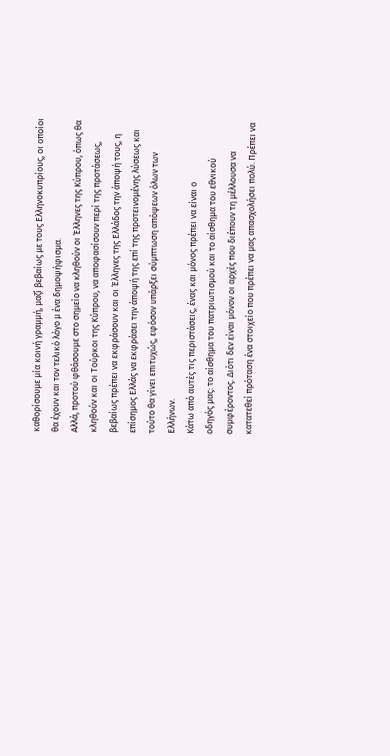καθορίσουμε μία κοινή γραμμή, μαζί βεβαίως με τους Ελληνοκυπρίους, οι οποίοι θα έχουν και τον τελικό λόγο μ ένα δημοψήφισμα.
Αλλά, προτού φθάσουμε στο σημείο να κληθούν οι Έλληνες της Κύπρου, όπως θα κληθούν και οι Τούρκοι της Κύπρου, να αποφασίσουν περί της προτάσεως, βεβαίως πρέπει να εκφράσουν και οι Έλληνες της Ελλάδος την άποψή τους, η επίσημος Ελλάς να εκφράσει την άποψή της επί της προτεινομένης λύσεως και τούτο θα γίνει επιτυχώς, εφόσον υπάρξει σύμπτωση απόψεων όλων των Ελλήνων.
Κάτω από αυτές τις περιστάσεις, ένας και μόνος πρέπει να είναι ο
οδηγός μας: το αίσθημα του πατριωτισμού και το αίσθημα του εθνικού συμφέροντος. Διότι δεν είναι μόνον οι αρχές που διέπουν τη μέλλουσα να κατατεθεί πρόταση ένα στοιχείο που πρέπει να μας απασχολήσει πολύ. Πρέπει να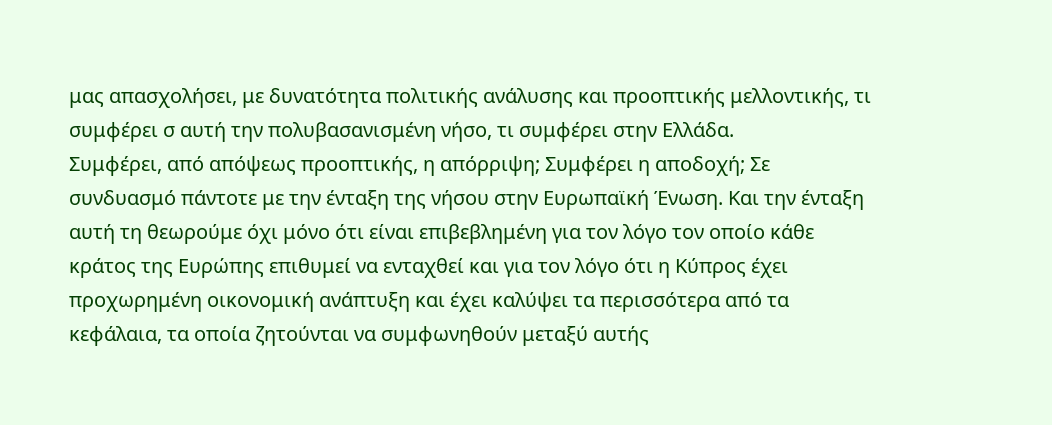μας απασχολήσει, με δυνατότητα πολιτικής ανάλυσης και προοπτικής μελλοντικής, τι συμφέρει σ αυτή την πολυβασανισμένη νήσο, τι συμφέρει στην Ελλάδα.
Συμφέρει, από απόψεως προοπτικής, η απόρριψη; Συμφέρει η αποδοχή; Σε συνδυασμό πάντοτε με την ένταξη της νήσου στην Ευρωπαϊκή Ένωση. Και την ένταξη αυτή τη θεωρούμε όχι μόνο ότι είναι επιβεβλημένη για τον λόγο τον οποίο κάθε κράτος της Ευρώπης επιθυμεί να ενταχθεί και για τον λόγο ότι η Κύπρος έχει προχωρημένη οικονομική ανάπτυξη και έχει καλύψει τα περισσότερα από τα κεφάλαια, τα οποία ζητούνται να συμφωνηθούν μεταξύ αυτής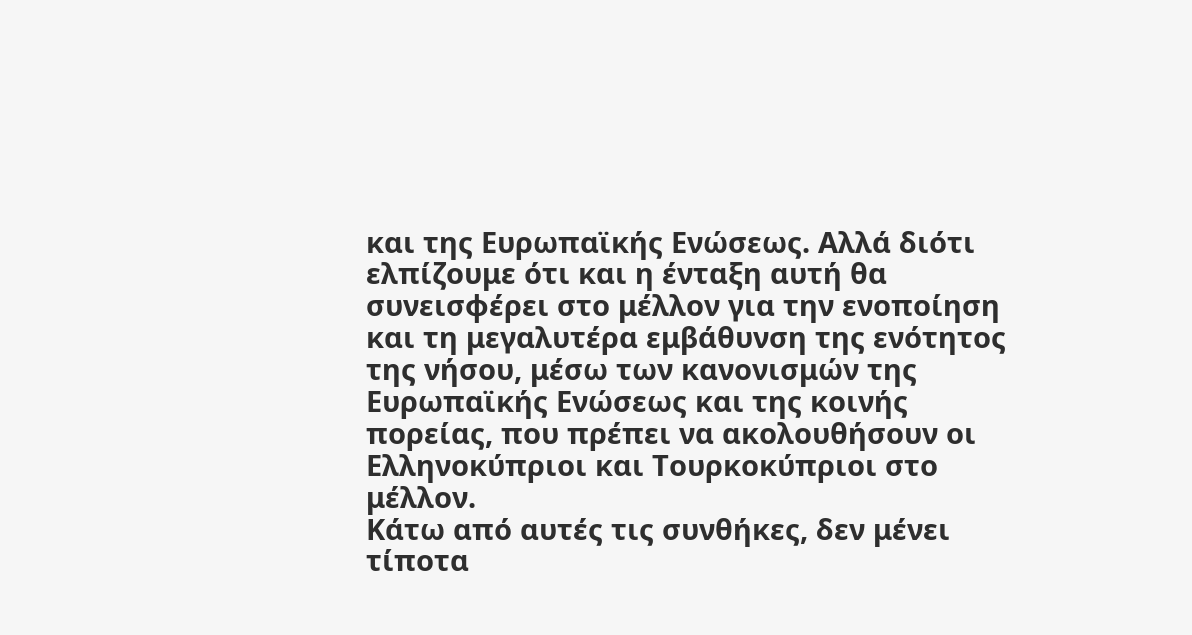και της Ευρωπαϊκής Ενώσεως. Αλλά διότι ελπίζουμε ότι και η ένταξη αυτή θα συνεισφέρει στο μέλλον για την ενοποίηση και τη μεγαλυτέρα εμβάθυνση της ενότητος της νήσου, μέσω των κανονισμών της Ευρωπαϊκής Ενώσεως και της κοινής πορείας, που πρέπει να ακολουθήσουν οι Ελληνοκύπριοι και Τουρκοκύπριοι στο μέλλον.
Κάτω από αυτές τις συνθήκες, δεν μένει τίποτα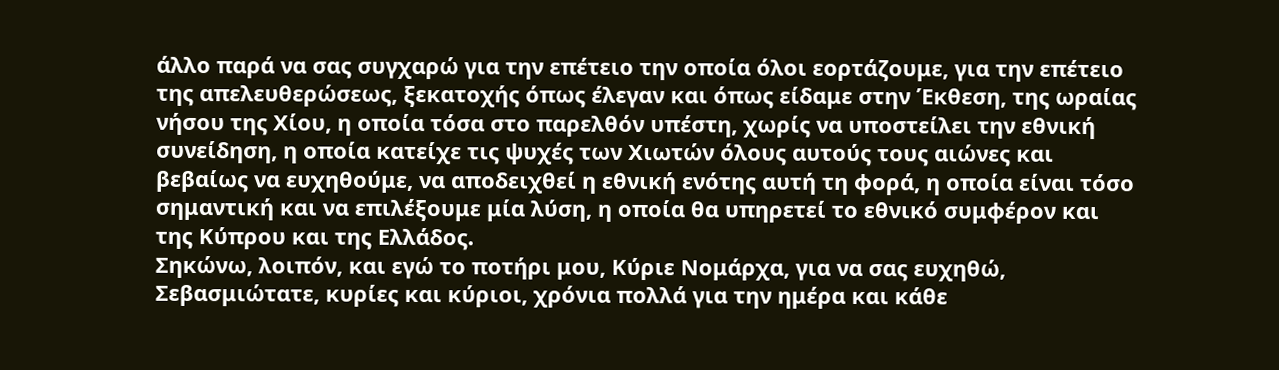άλλο παρά να σας συγχαρώ για την επέτειο την οποία όλοι εορτάζουμε, για την επέτειο της απελευθερώσεως, ξεκατοχής όπως έλεγαν και όπως είδαμε στην Έκθεση, της ωραίας νήσου της Χίου, η οποία τόσα στο παρελθόν υπέστη, χωρίς να υποστείλει την εθνική συνείδηση, η οποία κατείχε τις ψυχές των Χιωτών όλους αυτούς τους αιώνες και βεβαίως να ευχηθούμε, να αποδειχθεί η εθνική ενότης αυτή τη φορά, η οποία είναι τόσο σημαντική και να επιλέξουμε μία λύση, η οποία θα υπηρετεί το εθνικό συμφέρον και της Κύπρου και της Ελλάδος.
Σηκώνω, λοιπόν, και εγώ το ποτήρι μου, Κύριε Νομάρχα, για να σας ευχηθώ, Σεβασμιώτατε, κυρίες και κύριοι, χρόνια πολλά για την ημέρα και κάθε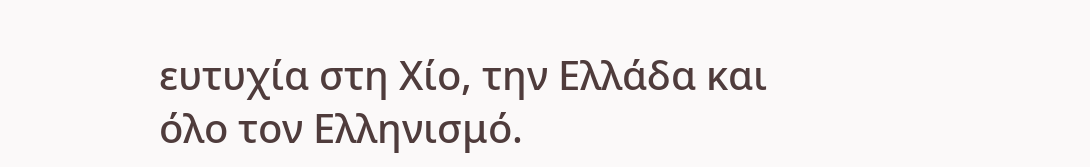ευτυχία στη Χίο, την Ελλάδα και όλο τον Ελληνισμό.